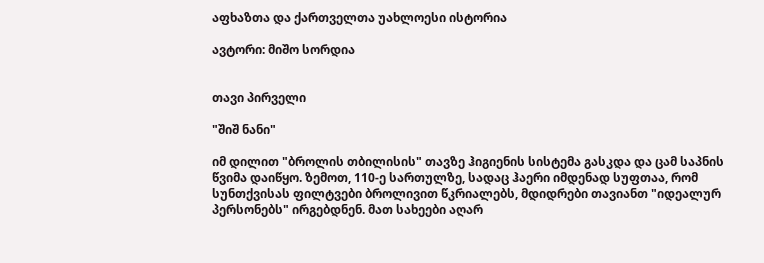აფხაზთა და ქართველთა უახლოესი ისტორია

ავტორი: მიშო სორდია


თავი პირველი

"შიშ ნანი"

იმ დილით "ბროლის თბილისის" თავზე ჰიგიენის სისტემა გასკდა და ცამ საპნის წვიმა დაიწყო. ზემოთ, 110-ე სართულზე, სადაც ჰაერი იმდენად სუფთაა, რომ სუნთქვისას ფილტვები ბროლივით წკრიალებს, მდიდრები თავიანთ "იდეალურ პერსონებს" ირგებდნენ. მათ სახეები აღარ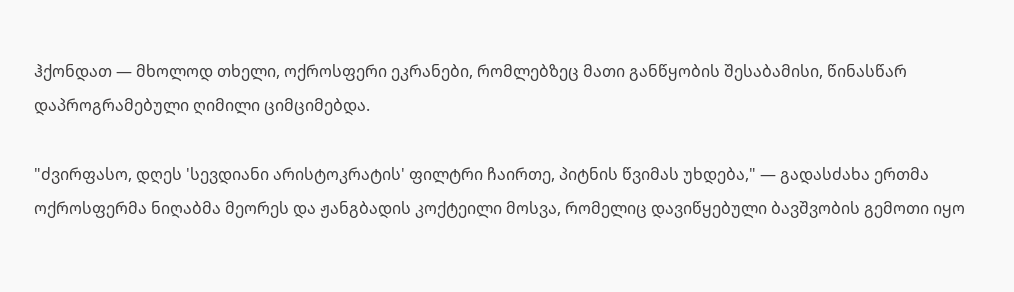ჰქონდათ — მხოლოდ თხელი, ოქროსფერი ეკრანები, რომლებზეც მათი განწყობის შესაბამისი, წინასწარ დაპროგრამებული ღიმილი ციმციმებდა.

"ძვირფასო, დღეს 'სევდიანი არისტოკრატის' ფილტრი ჩაირთე, პიტნის წვიმას უხდება," — გადასძახა ერთმა ოქროსფერმა ნიღაბმა მეორეს და ჟანგბადის კოქტეილი მოსვა, რომელიც დავიწყებული ბავშვობის გემოთი იყო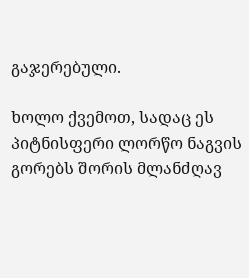გაჯერებული.

ხოლო ქვემოთ, სადაც ეს პიტნისფერი ლორწო ნაგვის გორებს შორის მლანძღავ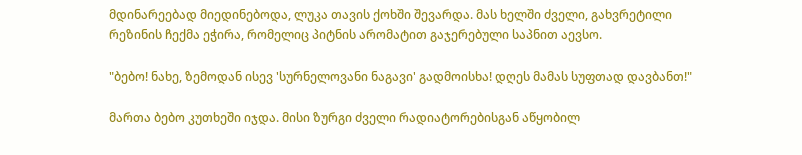მდინარეებად მიედინებოდა, ლუკა თავის ქოხში შევარდა. მას ხელში ძველი, გახვრეტილი რეზინის ჩექმა ეჭირა, რომელიც პიტნის არომატით გაჯერებული საპნით აევსო.

"ბებო! ნახე, ზემოდან ისევ 'სურნელოვანი ნაგავი' გადმოისხა! დღეს მამას სუფთად დავბანთ!"

მართა ბებო კუთხეში იჯდა. მისი ზურგი ძველი რადიატორებისგან აწყობილ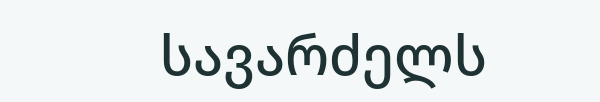სავარძელს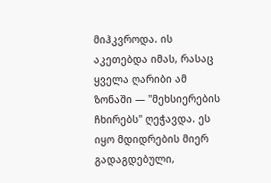მიჰკვროდა. ის აკეთებდა იმას, რასაც ყველა ღარიბი ამ ზონაში — "მეხსიერების ჩხირებს" ღეჭავდა. ეს იყო მდიდრების მიერ გადაგდებული,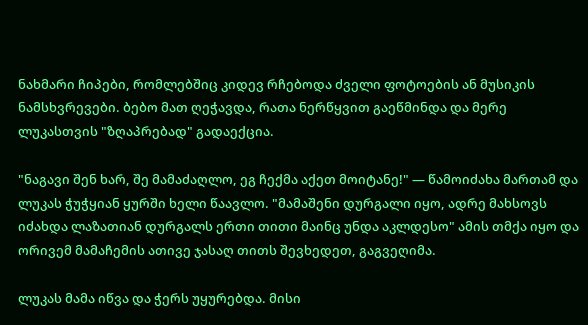ნახმარი ჩიპები, რომლებშიც კიდევ რჩებოდა ძველი ფოტოების ან მუსიკის ნამსხვრევები. ბებო მათ ღეჭავდა, რათა ნერწყვით გაეწმინდა და მერე ლუკასთვის "ზღაპრებად" გადაექცია.

"ნაგავი შენ ხარ, შე მამაძაღლო, ეგ ჩექმა აქეთ მოიტანე!" — წამოიძახა მართამ და ლუკას ჭუჭყიან ყურში ხელი წაავლო. "მამაშენი დურგალი იყო, ადრე მახსოვს იძახდა ლაზათიან დურგალს ერთი თითი მაინც უნდა აკლდესო" ამის თმქა იყო და ორივემ მამაჩემის ათივე ჯასაღ თითს შევხედეთ, გაგვეღიმა.

ლუკას მამა იწვა და ჭერს უყურებდა. მისი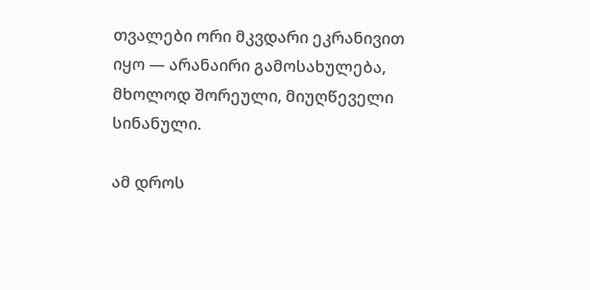თვალები ორი მკვდარი ეკრანივით იყო — არანაირი გამოსახულება, მხოლოდ შორეული, მიუღწეველი სინანული.

ამ დროს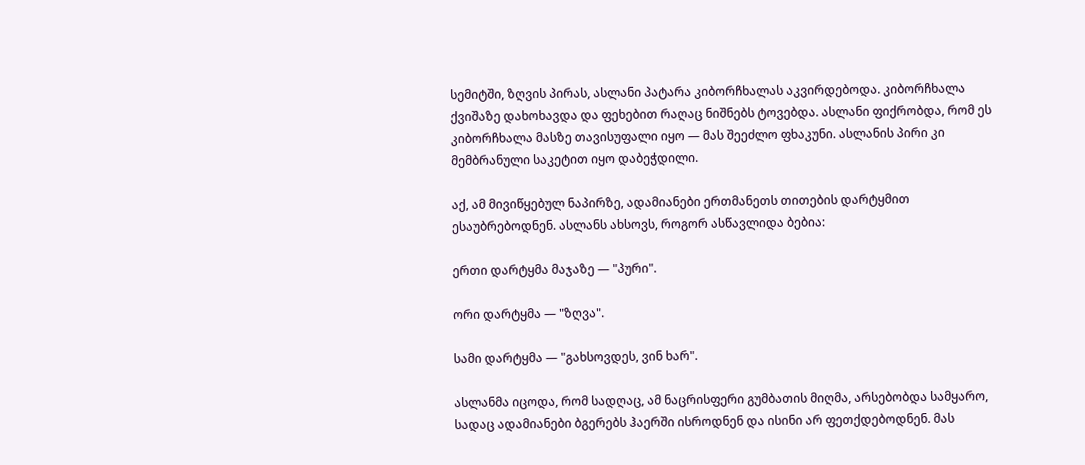სემიტში, ზღვის პირას, ასლანი პატარა კიბორჩხალას აკვირდებოდა. კიბორჩხალა ქვიშაზე დახოხავდა და ფეხებით რაღაც ნიშნებს ტოვებდა. ასლანი ფიქრობდა, რომ ეს კიბორჩხალა მასზე თავისუფალი იყო — მას შეეძლო ფხაკუნი. ასლანის პირი კი მემბრანული საკეტით იყო დაბეჭდილი.

აქ, ამ მივიწყებულ ნაპირზე, ადამიანები ერთმანეთს თითების დარტყმით ესაუბრებოდნენ. ასლანს ახსოვს, როგორ ასწავლიდა ბებია:

ერთი დარტყმა მაჯაზე — "პური".

ორი დარტყმა — "ზღვა".

სამი დარტყმა — "გახსოვდეს, ვინ ხარ".

ასლანმა იცოდა, რომ სადღაც, ამ ნაცრისფერი გუმბათის მიღმა, არსებობდა სამყარო, სადაც ადამიანები ბგერებს ჰაერში ისროდნენ და ისინი არ ფეთქდებოდნენ. მას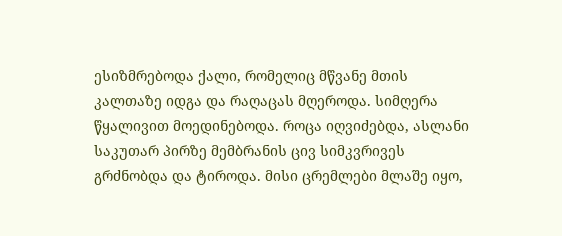ესიზმრებოდა ქალი, რომელიც მწვანე მთის კალთაზე იდგა და რაღაცას მღეროდა. სიმღერა წყალივით მოედინებოდა. როცა იღვიძებდა, ასლანი საკუთარ პირზე მემბრანის ცივ სიმკვრივეს გრძნობდა და ტიროდა. მისი ცრემლები მლაშე იყო,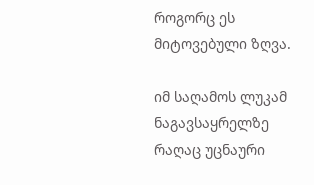როგორც ეს მიტოვებული ზღვა.

იმ საღამოს ლუკამ ნაგავსაყრელზე რაღაც უცნაური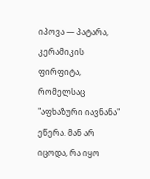იპოვა — პატარა, კერამიკის ფირფიტა, რომელსაც "აფხაზური იავნანა" ეწერა. მან არ იცოდა, რა იყო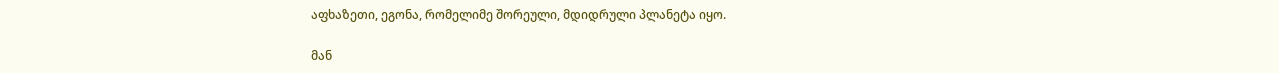აფხაზეთი, ეგონა, რომელიმე შორეული, მდიდრული პლანეტა იყო.

მან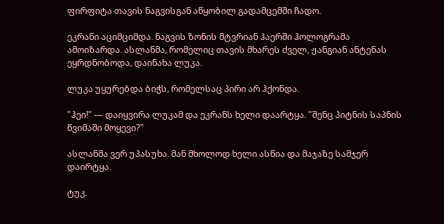ფირფიტა თავის ნაგვისგან აწყობილ გადამცემში ჩადო.

ეკრანი აციმციმდა. ნაგვის ზონის მტვრიან ჰაერში ჰოლოგრამა ამოიზარდა. ასლანმა, რომელიც თავის მხარეს ძველ, ჟანგიან ანტენას ეყრდნობოდა, დაინახა ლუკა.

ლუკა უყურებდა ბიჭს, რომელსაც პირი არ ჰქონდა.

"ჰეი!" — დაიყვირა ლუკამ და ეკრანს ხელი დაარტყა. "შენც პიტნის საპნის წვიმაში მოყევი?"

ასლანმა ვერ უპასუხა. მან მხოლოდ ხელი ასწია და მაჯაზე სამჯერ დაირტყა.

ტუკ.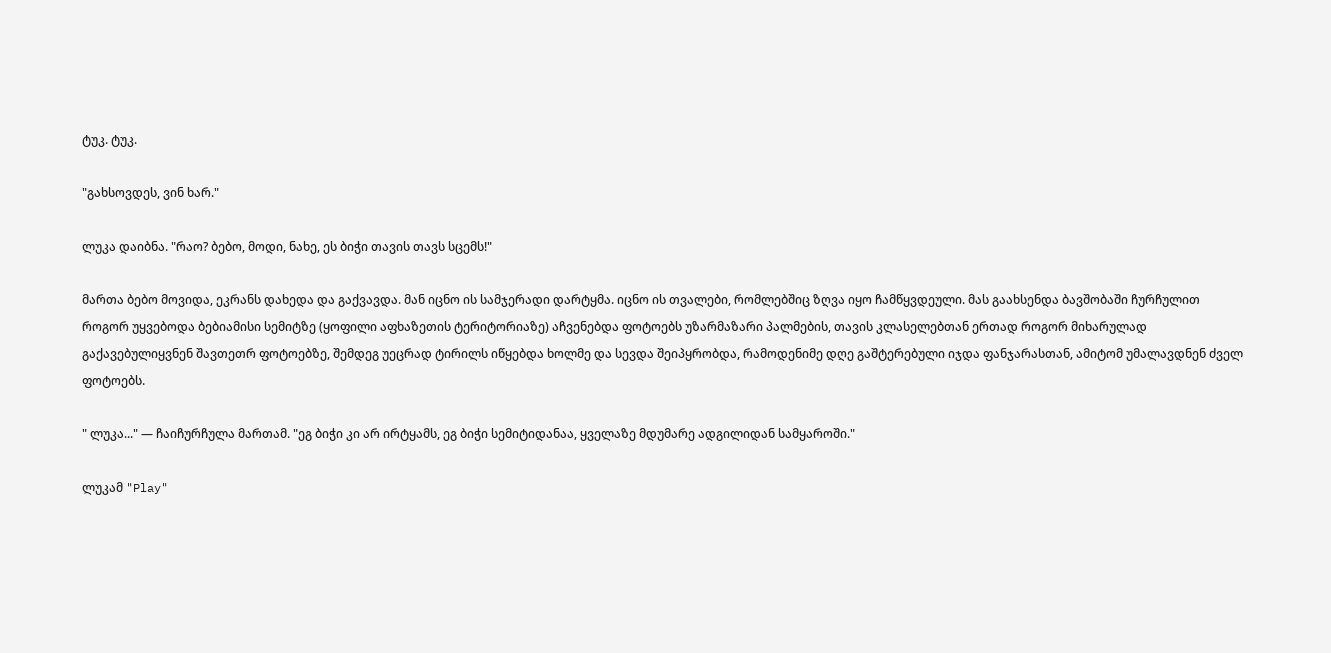ტუკ. ტუკ.

"გახსოვდეს, ვინ ხარ."

ლუკა დაიბნა. "რაო? ბებო, მოდი, ნახე, ეს ბიჭი თავის თავს სცემს!"

მართა ბებო მოვიდა, ეკრანს დახედა და გაქვავდა. მან იცნო ის სამჯერადი დარტყმა. იცნო ის თვალები, რომლებშიც ზღვა იყო ჩამწყვდეული. მას გაახსენდა ბავშობაში ჩურჩულით როგორ უყვებოდა ბებიამისი სემიტზე (ყოფილი აფხაზეთის ტერიტორიაზე) აჩვენებდა ფოტოებს უზარმაზარი პალმების, თავის კლასელებთან ერთად როგორ მიხარულად გაქავებულიყვნენ შავთეთრ ფოტოებზე, შემდეგ უეცრად ტირილს იწყებდა ხოლმე და სევდა შეიპყრობდა, რამოდენიმე დღე გაშტერებული იჯდა ფანჯარასთან, ამიტომ უმალავდნენ ძველ ფოტოებს.

" ლუკა..." — ჩაიჩურჩულა მართამ. "ეგ ბიჭი კი არ ირტყამს, ეგ ბიჭი სემიტიდანაა, ყველაზე მდუმარე ადგილიდან სამყაროში."

ლუკამ "Play"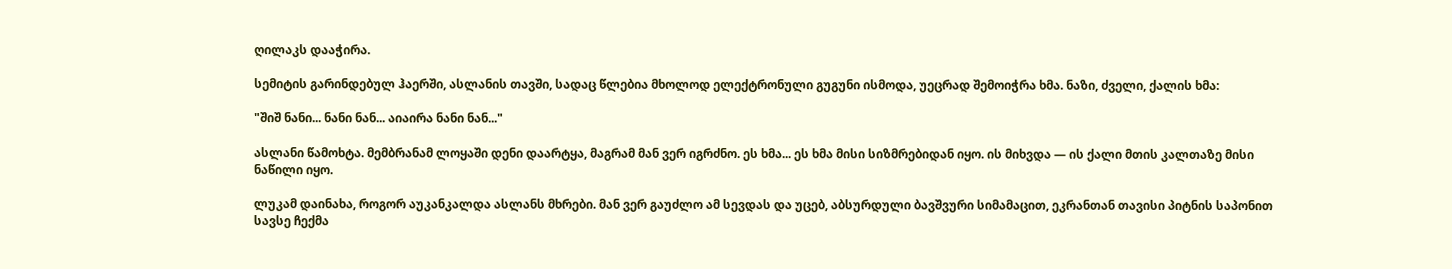ღილაკს დააჭირა.

სემიტის გარინდებულ ჰაერში, ასლანის თავში, სადაც წლებია მხოლოდ ელექტრონული გუგუნი ისმოდა, უეცრად შემოიჭრა ხმა. ნაზი, ძველი, ქალის ხმა:

"შიშ ნანი... ნანი ნან... აიაირა ნანი ნან..."

ასლანი წამოხტა. მემბრანამ ლოყაში დენი დაარტყა, მაგრამ მან ვერ იგრძნო. ეს ხმა... ეს ხმა მისი სიზმრებიდან იყო. ის მიხვდა — ის ქალი მთის კალთაზე მისი ნაწილი იყო.

ლუკამ დაინახა, როგორ აუკანკალდა ასლანს მხრები. მან ვერ გაუძლო ამ სევდას და უცებ, აბსურდული ბავშვური სიმამაცით, ეკრანთან თავისი პიტნის საპონით სავსე ჩექმა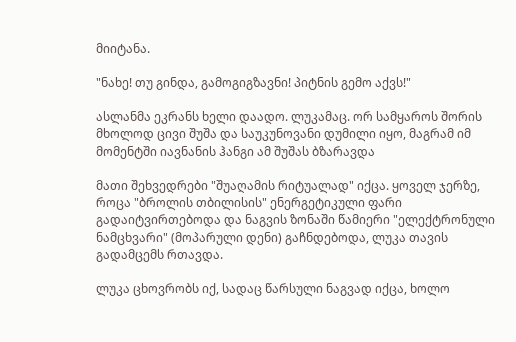მიიტანა.

"ნახე! თუ გინდა, გამოგიგზავნი! პიტნის გემო აქვს!"

ასლანმა ეკრანს ხელი დაადო. ლუკამაც. ორ სამყაროს შორის მხოლოდ ცივი შუშა და საუკუნოვანი დუმილი იყო, მაგრამ იმ მომენტში იავნანის ჰანგი ამ შუშას ბზარავდა

მათი შეხვედრები "შუაღამის რიტუალად" იქცა. ყოველ ჯერზე, როცა "ბროლის თბილისის" ენერგეტიკული ფარი გადაიტვირთებოდა და ნაგვის ზონაში წამიერი "ელექტრონული ნამცხვარი" (მოპარული დენი) გაჩნდებოდა, ლუკა თავის გადამცემს რთავდა.

ლუკა ცხოვრობს იქ, სადაც წარსული ნაგვად იქცა, ხოლო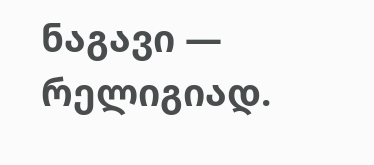ნაგავი — რელიგიად.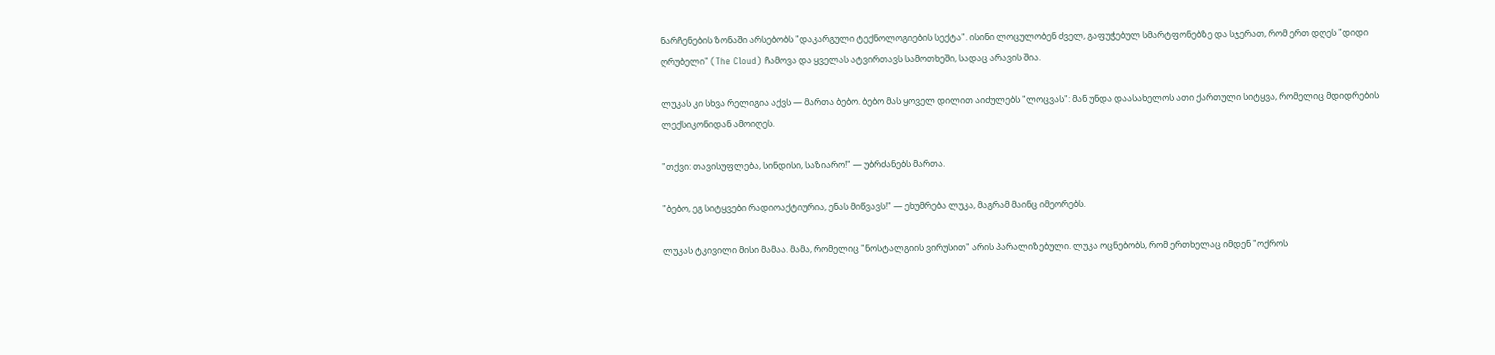ნარჩენების ზონაში არსებობს "დაკარგული ტექნოლოგიების სექტა". ისინი ლოცულობენ ძველ, გაფუჭებულ სმარტფონებზე და სჯერათ, რომ ერთ დღეს "დიდი ღრუბელი" (The Cloud) ჩამოვა და ყველას ატვირთავს სამოთხეში, სადაც არავის შია.

ლუკას კი სხვა რელიგია აქვს — მართა ბებო. ბებო მას ყოველ დილით აიძულებს "ლოცვას": მან უნდა დაასახელოს ათი ქართული სიტყვა, რომელიც მდიდრების ლექსიკონიდან ამოიღეს.

"თქვი: თავისუფლება, სინდისი, საზიარო!" — უბრძანებს მართა.

"ბებო, ეგ სიტყვები რადიოაქტიურია, ენას მიწვავს!" — ეხუმრება ლუკა, მაგრამ მაინც იმეორებს.

ლუკას ტკივილი მისი მამაა. მამა, რომელიც "ნოსტალგიის ვირუსით" არის პარალიზებული. ლუკა ოცნებობს, რომ ერთხელაც იმდენ "ოქროს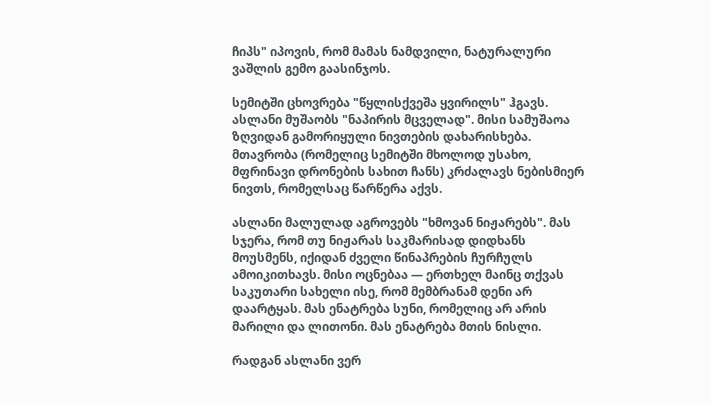ჩიპს" იპოვის, რომ მამას ნამდვილი, ნატურალური ვაშლის გემო გაასინჯოს.

სემიტში ცხოვრება "წყლისქვეშა ყვირილს" ჰგავს. ასლანი მუშაობს "ნაპირის მცველად". მისი სამუშაოა ზღვიდან გამორიყული ნივთების დახარისხება. მთავრობა (რომელიც სემიტში მხოლოდ უსახო, მფრინავი დრონების სახით ჩანს) კრძალავს ნებისმიერ ნივთს, რომელსაც წარწერა აქვს.

ასლანი მალულად აგროვებს "ხმოვან ნიჟარებს". მას სჯერა, რომ თუ ნიჟარას საკმარისად დიდხანს მოუსმენს, იქიდან ძველი წინაპრების ჩურჩულს ამოიკითხავს. მისი ოცნებაა — ერთხელ მაინც თქვას საკუთარი სახელი ისე, რომ მემბრანამ დენი არ დაარტყას. მას ენატრება სუნი, რომელიც არ არის მარილი და ლითონი. მას ენატრება მთის ნისლი.

რადგან ასლანი ვერ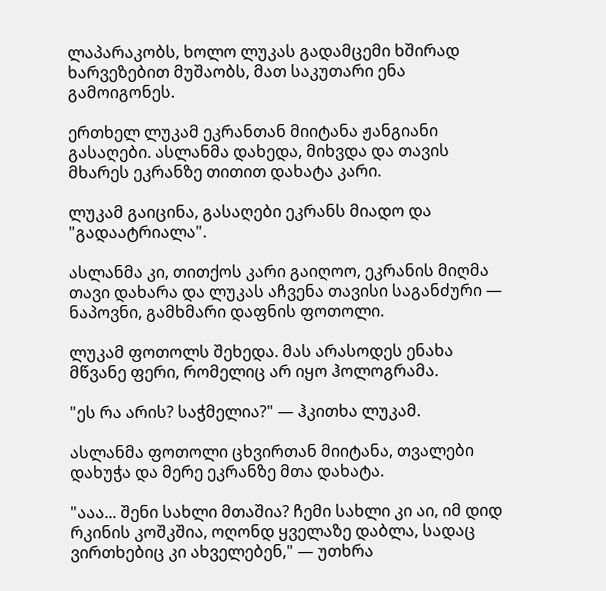ლაპარაკობს, ხოლო ლუკას გადამცემი ხშირად ხარვეზებით მუშაობს, მათ საკუთარი ენა გამოიგონეს.

ერთხელ ლუკამ ეკრანთან მიიტანა ჟანგიანი გასაღები. ასლანმა დახედა, მიხვდა და თავის მხარეს ეკრანზე თითით დახატა კარი.

ლუკამ გაიცინა, გასაღები ეკრანს მიადო და "გადაატრიალა".

ასლანმა კი, თითქოს კარი გაიღოო, ეკრანის მიღმა თავი დახარა და ლუკას აჩვენა თავისი საგანძური — ნაპოვნი, გამხმარი დაფნის ფოთოლი.

ლუკამ ფოთოლს შეხედა. მას არასოდეს ენახა მწვანე ფერი, რომელიც არ იყო ჰოლოგრამა.

"ეს რა არის? საჭმელია?" — ჰკითხა ლუკამ.

ასლანმა ფოთოლი ცხვირთან მიიტანა, თვალები დახუჭა და მერე ეკრანზე მთა დახატა.

"ააა... შენი სახლი მთაშია? ჩემი სახლი კი აი, იმ დიდ რკინის კოშკშია, ოღონდ ყველაზე დაბლა, სადაც ვირთხებიც კი ახველებენ," — უთხრა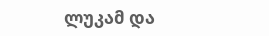ლუკამ და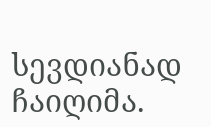სევდიანად ჩაიღიმა.